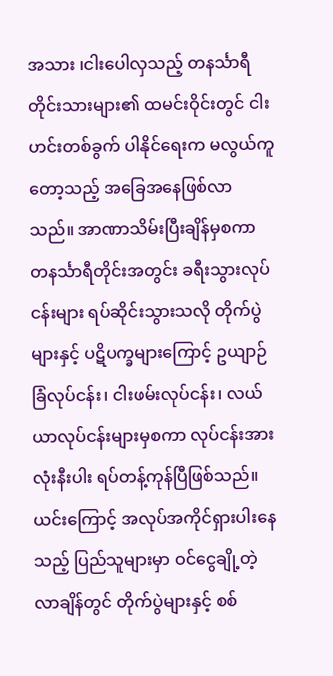အသား ၊ငါးပေါလှသည့် တနင်္သာရီတိုင်းသားများ၏ ထမင်းဝိုင်းတွင် ငါးဟင်းတစ်ခွက် ပါနိုင်ရေးက မလွယ်ကူတော့သည့် အခြေအနေဖြစ်လာသည်။ အာဏာသိမ်းပြီးချိန်မှစကာ တနင်္သာရီတိုင်းအတွင်း ခရီးသွားလုပ်ငန်းများ ရပ်ဆိုင်းသွားသလို တိုက်ပွဲများနှင့် ပဋိပက္ခများကြောင့် ဥယျာဉ်ခြံလုပ်ငန်း၊ ငါးဖမ်းလုပ်ငန်း၊ လယ်ယာလုပ်ငန်းများမှစကာ လုပ်ငန်းအားလုံးနီးပါး ရပ်တန့်ကုန်ပြီဖြစ်သည်။ ယင်းကြောင့် အလုပ်အကိုင်ရှားပါးနေသည့် ပြည်သူများမှာ ဝင်ငွေချို့တဲ့လာချိန်တွင် တိုက်ပွဲများနှင့် စစ်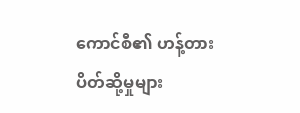ကောင်စီ၏ ဟန့်တားပိတ်ဆို့မှုများ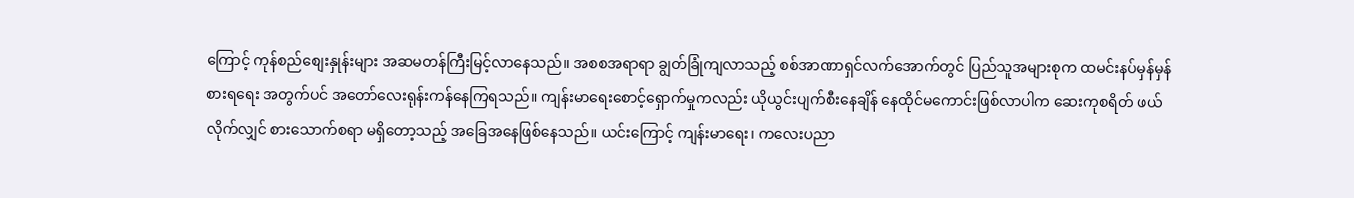ကြောင့် ကုန်စည်စျေးနှုန်းများ အဆမတန်ကြီးမြင့်လာနေသည်။ အစစအရာရာ ချွတ်ခြုံကျလာသည့် စစ်အာဏာရှင်လက်အောက်တွင် ပြည်သူအများစုက ထမင်းနပ်မှန်မှန်စားရရေး အတွက်ပင် အတော်လေးရုန်းကန်နေကြရသည်။ ကျန်းမာရေးစောင့်ရှောက်မှုကလည်း ယိုယွင်းပျက်စီးနေချိန် နေထိုင်မကောင်းဖြစ်လာပါက ဆေးကုစရိတ် ဖယ်လိုက်လျှင် စားသောက်စရာ မရှိတော့သည့် အခြေအနေဖြစ်နေသည်။ ယင်းကြောင့် ကျန်းမာရေး၊ ကလေးပညာ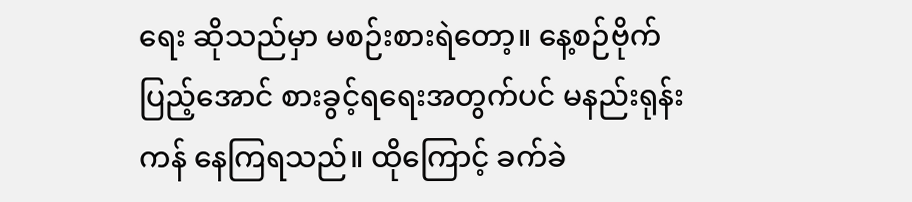ရေး ဆိုသည်မှာ မစဉ်းစားရဲတော့။ နေ့စဉ်ဗိုက်ပြည့်အောင် စားခွင့်ရရေးအတွက်ပင် မနည်းရုန်းကန် နေကြရသည်။ ထိုကြောင့် ခက်ခဲ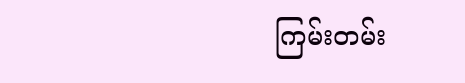ကြမ်းတမ်း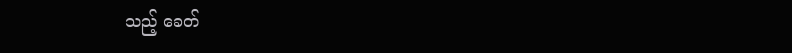သည့် ခေတ်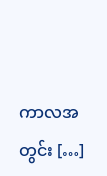ကာလအတွင်း […]